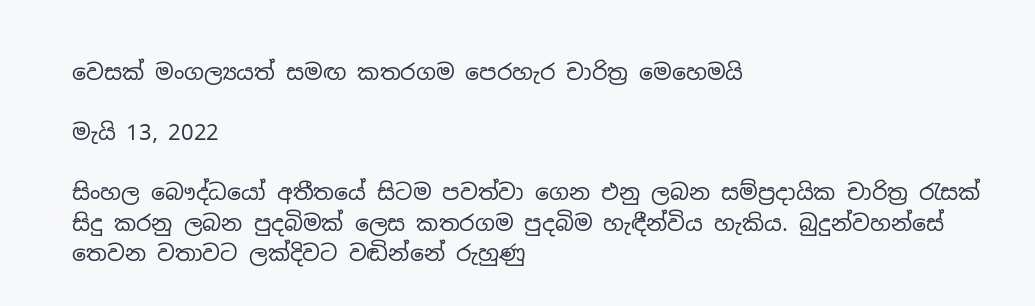වෙසක් මංගල්‍යයත් සමඟ කතරගම පෙරහැර චාරිත්‍ර මෙහෙමයි

මැයි 13, 2022

සිංහල බෞද්ධයෝ අතීතයේ සිටම පවත්වා ගෙන එනු ලබන සම්ප්‍රදායික චාරිත්‍ර රැසක් සිදු කරනු ලබන පුදබිමක් ලෙස කතරගම පුදබිම හැඳීන්විය හැකිය. බුදුන්වහන්සේ තෙවන වතාවට ලක්දිවට වඬින්නේ රුහුණු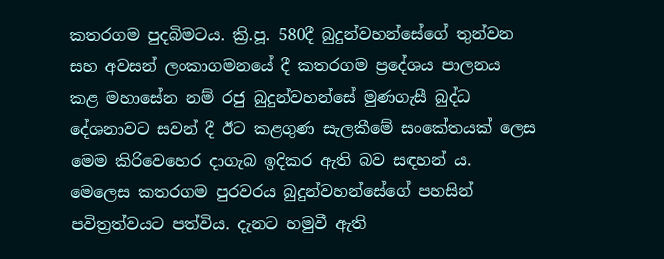කතරගම පුදබිමටය. ක්‍රි.පූ. 580දී බුදුන්වහන්සේගේ තුන්වන සහ අවසන් ලංකාගමනයේ දී කතරගම ප්‍රදේශය පාලනය කළ මහාසේන නම් රජු බුදුන්වහන්සේ මුණගැසී බුද්ධ දේශනාවට සවන් දී ඊට කළගුණ සැලකීමේ සංකේතයක් ලෙස මෙම කිරිවෙහෙර දාගැබ ඉදිකර ඇති බව සඳහන් ය. මෙලෙස කතරගම පුරවරය බුදුන්වහන්සේගේ පහසින් පවිත්‍රත්වයට පත්විය. දැනට හමුවී ඇති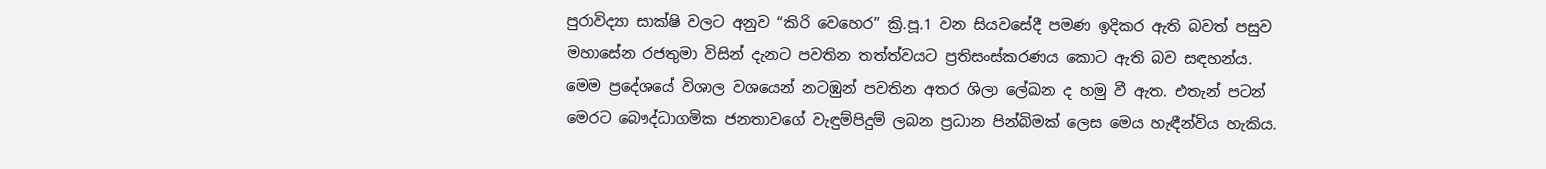පුරාවිද්‍යා සාක්ෂි වලට අනුව “කිරි වෙහෙර” ක්‍රි.පූ.1 වන සියවසේදී පමණ ඉදිකර ඇති බවත් පසුව මහාසේන රජතුමා විසින් දැනට පවතින තත්ත්වයට ප්‍රතිසංස්කරණය කොට ඇති බව සඳහන්ය. මෙම ප්‍රදේශයේ විශාල වශයෙන් නටඹුන් පවතින අතර ශිලා ලේඛන ද හමු වී ඇත. එතැන් පටන් මෙරට බෞද්ධාගමික ජනතාවගේ වැඳුම්පිදුම් ලබන ප්‍රධාන පින්බිමක් ලෙස මෙය හැඳීන්විය හැකිය.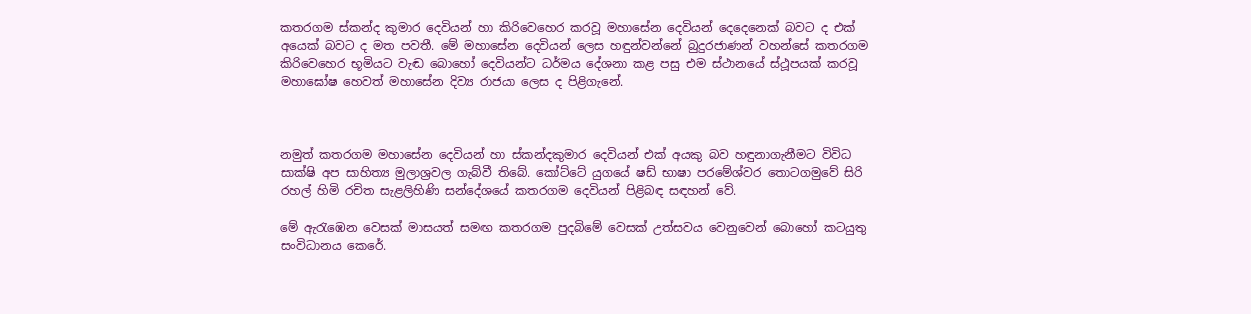කතරගම ස්කන්ද කුමාර දෙවියන් හා කිරිවෙහෙර කරවූ මහාසේන දෙවියන් දෙදෙනෙක් බවට ද එක් අයෙක් බවට ද මත පවතී. මේ මහාසේන දෙවියන් ලෙස හඳුන්වන්නේ බුදුරජාණන් වහන්සේ කතරගම කිරිවෙහෙර භූමියට වැඬ බොහෝ දෙවියන්ට ධර්මය දේශනා කළ පසු එම ස්ථානයේ ස්ථූපයක් කරවූ මහාඝෝෂ හෙවත් මහාසේන දිව්‍ය රාජයා ලෙස ද පිළිගැනේ.



නමුත් කතරගම මහාසේන දෙවියන් හා ස්කන්දකුමාර දෙවියන් එක් අයකු බව හඳුනාගැනීමට විවිධ සාක්ෂි අප සාහිත්‍ය මුලාශ්‍රවල ගැබ්වී තිබේ. කෝට්ටේ යුගයේ ෂඩ් භාෂා පරමේශ්වර තොටගමුවේ සිරි රහල් හිමි රචිත සැළලිහිණි සන්දේශයේ කතරගම දෙවියන් පිළිබඳ සඳහන් වේ.

මේ ඇරැඹෙන වෙසක් මාසයත් සමඟ කතරගම පුදබිමේ වෙසක් උත්සවය වෙනුවෙන් බොහෝ කටයුතු සංවිධානය කෙරේ.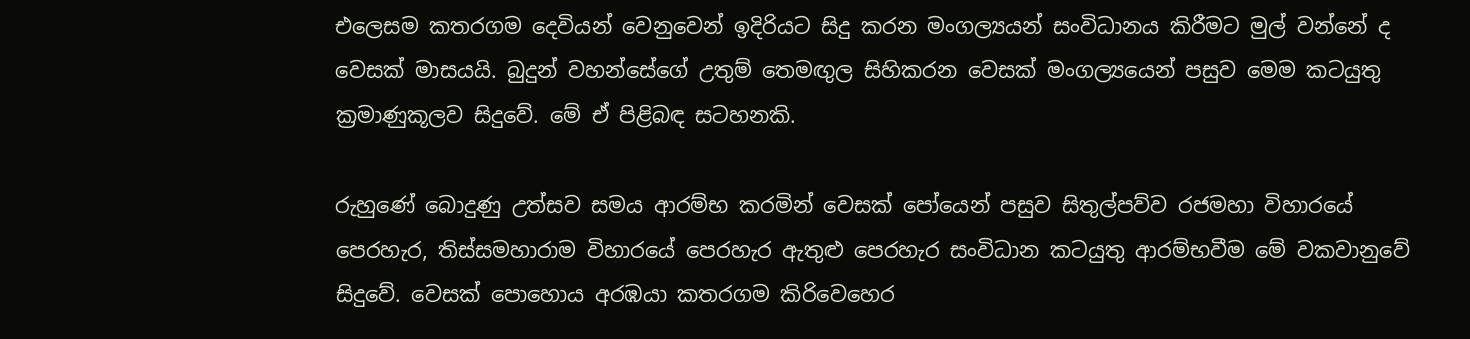එලෙසම කතරගම දෙවියන් වෙනුවෙන් ඉදිරියට සිදු කරන මංගල්‍යයන් සංවිධානය කිරීමට මුල් වන්නේ ද වෙසක් මාසයයි. බුදුන් වහන්සේගේ උතුම් තෙමඟුල සිහිකරන වෙසක් මංගල්‍යයෙන් පසුව මෙම කටයුතු ක්‍රමාණුකූලව සිදුවේ. මේ ඒ පිළිබඳ සටහනකි.

රුහුණේ බොදුණු උත්සව සමය ආරම්භ කරමින් වෙසක් පෝයෙන් පසුව සිතුල්පව්ව රජමහා විහාරයේ පෙරහැර, තිස්සමහාරාම විහාරයේ පෙරහැර ඇතුළු පෙරහැර සංවිධාන කටයුතු ආරම්භවීම මේ වකවානුවේ සිදුවේ. වෙසක් පොහොය අරඹයා කතරගම කිරිවෙහෙර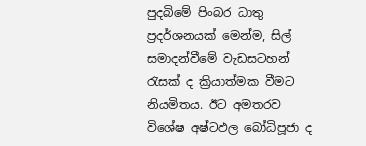පුදබිමේ පිංබර ධාතු ප්‍රදර්ශනයක් මෙන්ම, සිල් සමාදන්වීමේ වැඩසටහන් රැසක් ද ක්‍රියාත්මක වීමට නියමිතය. ඊට අමතරව විශේෂ අෂ්ටඵල බෝධිපූජා ද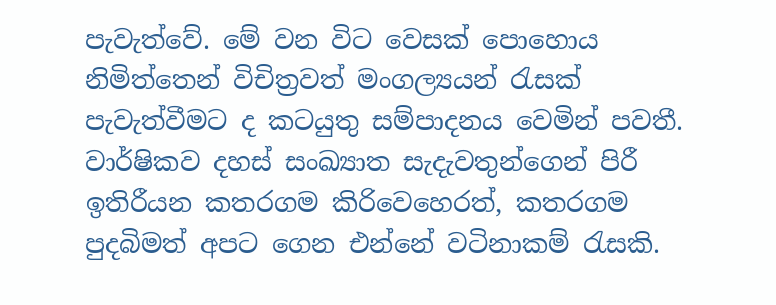පැවැත්වේ. මේ වන විට වෙසක් පොහොය නිමිත්තෙන් විචිත්‍රවත් මංගල්‍යයන් රැසක් පැවැත්වීමට ද කටයුතු සම්පාදනය වෙමින් පවතී. වාර්ෂිකව දහස් සංඛ්‍යාත සැදැවතුන්ගෙන් පිරී ඉතිරීයන කතරගම කිරිවෙහෙරත්, කතරගම පුදබිමත් අපට ගෙන එන්නේ වටිනාකම් රැසකි.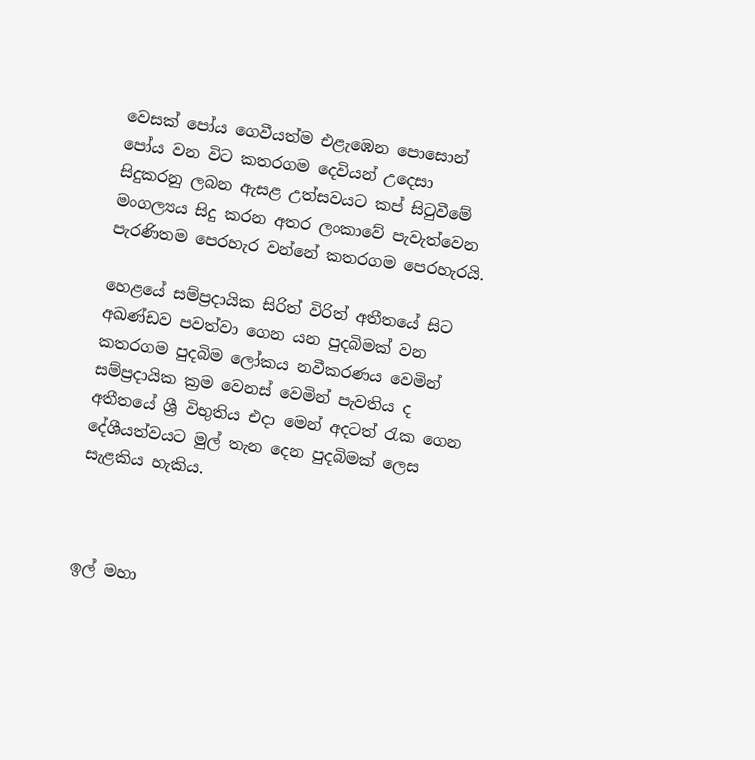වෙසක් පෝය ගෙවීයත්ම එළැඹෙන පොසොන් පෝය වන විට කතරගම දෙවියන් උදෙසා සිදුකරනු ලබන ඇසළ උත්සවයට කප් සිටුවීමේ මංගල්‍යය සිදු කරන අතර ලංකාවේ පැවැත්වෙන පැරණිතම පෙරහැර වන්නේ කතරගම පෙරහැරයි.

හෙළයේ සම්ප්‍රදායික සිරිත් විරිත් අතීතයේ සිට අඛණ්ඩව පවත්වා ගෙන යන පුදබිමක් වන කතරගම පුදබිම ලෝකය නවීකරණය වෙමින් සම්ප්‍රදායික ක්‍රම වෙනස් වෙමින් පැවතිය ද අතීතයේ ශ්‍රී විභුතිය එදා මෙන් අදටත් රැක ගෙන දේශීයත්වයට මුල් තැන දෙන පුදබිමක් ලෙස සැළකිය හැකිය.



ඉල් මහා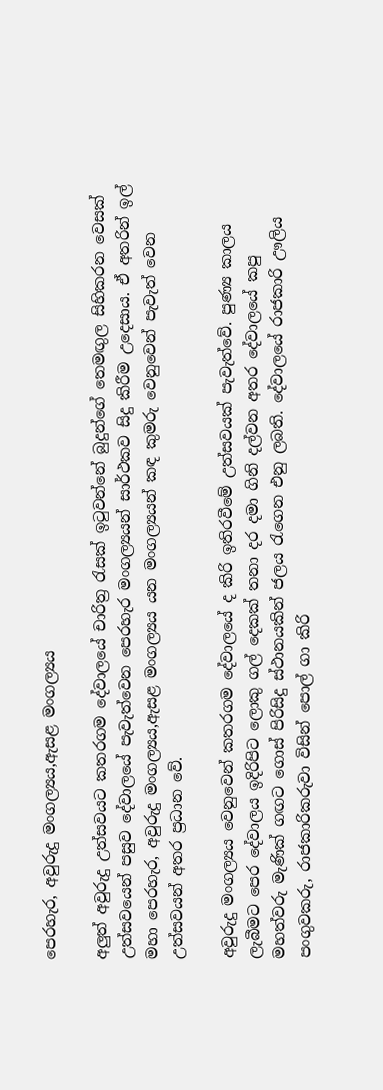පෙරහැර, අවුරුදු මංගල්‍යය,ඇසළ මංගල්‍යය

අලුත් අවුරුදු උත්සවයට කතරගම දේවාලයේ චාරිත්‍ර රැසක් ඉටුවන්නේ බුදුන්ගේ තෙමඟුල සිහිකරන වෙසක් උත්සවයෙන් පසුව දේවාලයේ පැවැත්වෙන පෙරහැර මංගල්‍යයන් සාර්ථකව සිදු කිරීම උදෙසාය. ඒ අතරින් ඉල් මහා පෙරහැර, අවුරුදු මංගල්‍යය,ඇසළ මංගල්‍යය යන මංගල්‍යයන් කඳ කුමරු වෙනුවෙන් පැවැත් වෙන උත්සවයන් අතර ප්‍රධාන වේ.

අවුරුදු මංගල්‍යය වෙනුවෙන් කතරගම දේවාලයේ ද කිරි ඉතිරවීමේ උත්සවයක් පැවැත්වේ. පුණ්‍ය කාලය ලැබීමට පෙර දේවාලය ඉදිරිපිට ලොකු ගල් දෙකක් තනා දර දමා ගිනි දල්වන අතර දේවාලයේ කපු මහත්වරු මැණික් ගඟට ගොස් පිරිසිදු ස්ථානයකින් ජලය රැගෙන එනු ලබති. දේවාලයේ රාජකාරි ඌලිය පංගුවකරු, රාජකාරිකරුවා විසින් පොල් ගා කිරි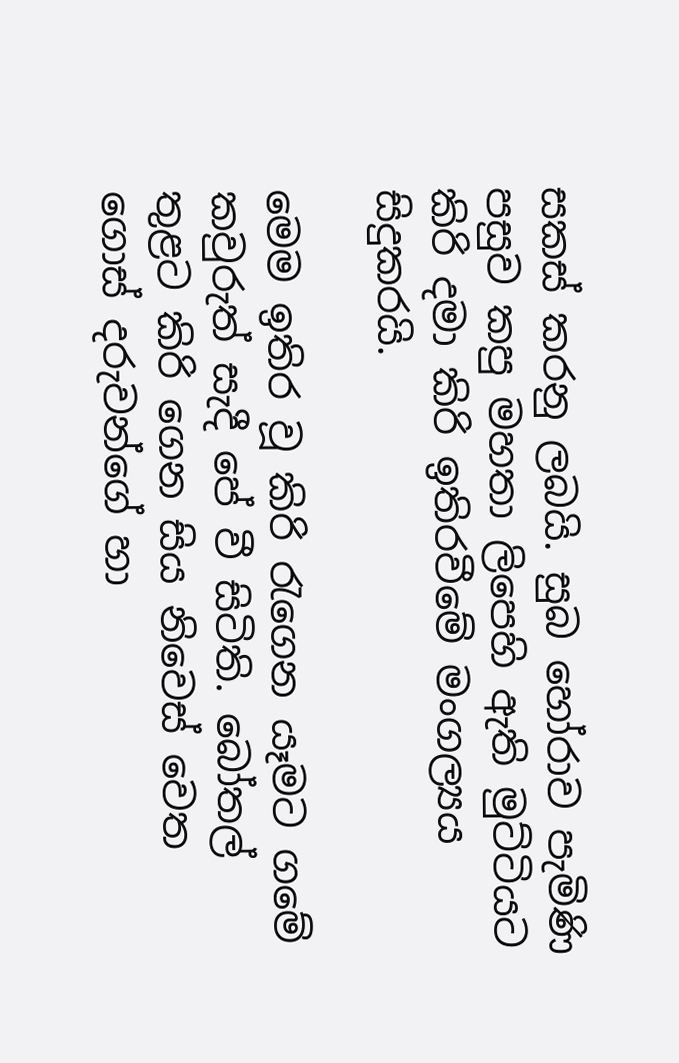සකස් කරනු ලබයි. සුබ හෝරාව පැමිණි පසුව කපු මහතා ලිපෙහි ඇති මුට්ටියට කිරි දමා කිරි ඉතිරවීමේ මංගල්‍යය සිදුකරයි.

මෙම ඉතිර වූ කිරි රැගෙන යෑමට ගමේ කවුරුත් සැදී පේ වී සිටිති. බෝතල් තුළට කිරි ගෙන සිය නිවෙස් වෙත ගොස් දරුවන්ගේ හා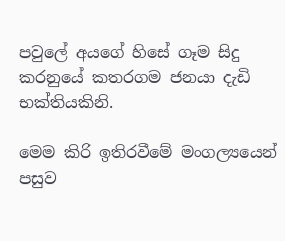පවුලේ අයගේ හිසේ ගෑම සිදු කරනුයේ කතරගම ජනයා දැඩි භක්තියකිනි.

මෙම කිරි ඉතිරවීමේ මංගල්‍යයෙන් පසුව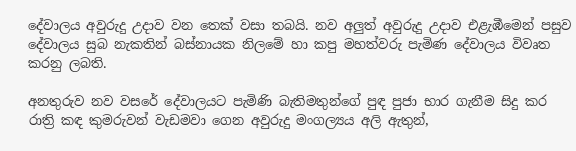දේවාලය අවුරුදු උදාව වන තෙක් වසා තබයි. නව අලුත් අවුරුදු උදාව එළැඹීමෙන් පසුව දේවාලය සුබ නැකතින් බස්නායක නිලමේ හා කපු මහත්වරු පැමිණ දේවාලය විවෘත කරනු ලබති.

අනතුරුව නව වසරේ දේවාලයට පැමිණි බැතිමතුන්ගේ පුඳ පුජා භාර ගැනීම සිදු කර රාත්‍රි කඳ කුමරුවන් වැඩමවා ගෙන අවුරුදු මංගල්‍යය අලි ඇතුන්,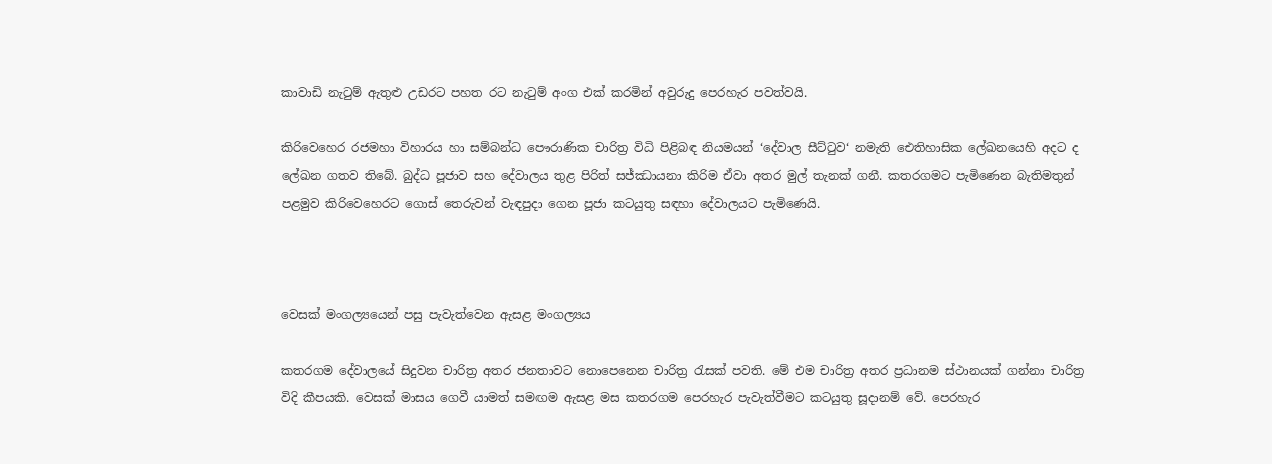කාවාඩි නැටුම් ඇතුළු උඩරට පහත රට නැටුම් අංග එක් කරමින් අවුරුදු පෙරහැර පවත්වයි.

කිරිවෙහෙර රජමහා විහාරය හා සම්බන්ධ පෞරාණික චාරිත්‍ර විධි පිළිබඳ නියමයන් ‘දේවාල සීට්ටුව‘ නමැති ඓතිහාසික ලේඛනයෙහි අදට ද ලේඛන ගතව තිබේ. බුද්ධ පූජාව සහ දේවාලය තුළ පිරිත් සජ්ඣායනා කිරිම ඒවා අතර මුල් තැනක් ගනී. කතරගමට පැමිණෙන බැතිමතුන් පළමුව කිරිවෙහෙරට ගොස් තෙරුවන් වැඳපුදා ගෙන පූජා කටයුතු සඳහා දේවාලයට පැමිණෙයි.



වෙසක් මංගල්‍යයෙන් පසු පැවැත්වෙන ඇසළ මංගල්‍යය

කතරගම දේවාලයේ සිදුවන චාරිත්‍ර අතර ජනතාවට නොපෙනෙන චාරිත්‍ර රැසක් පවති. මේ එම චාරිත්‍ර අතර ප්‍රධානම ස්ථානයක් ගන්නා චාරිත්‍ර විදි කීපයකි. වෙසක් මාසය ගෙවී යාමත් සමඟම ඇසළ මස කතරගම පෙරහැර පැවැත්වීමට කටයුතු සූදානම් වේ. පෙරහැර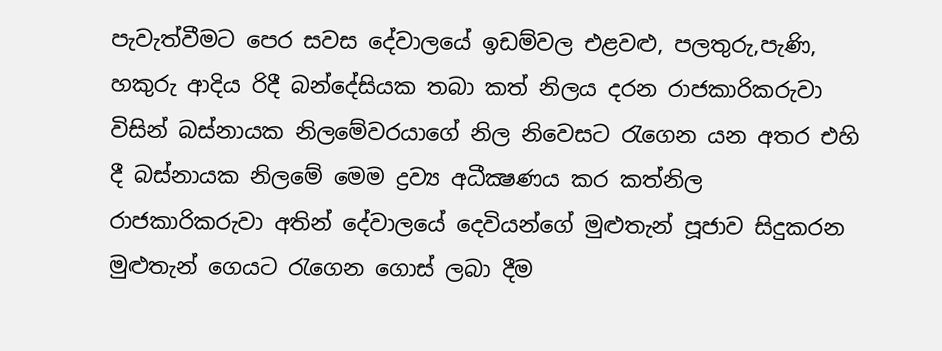පැවැත්වීමට පෙර සවස දේවාලයේ ඉඩම්වල එළවළු, පලතුරු,පැණි, හකුරු ආදිය රිදී බන්දේසියක තබා කත් නිලය දරන රාජකාරිකරුවා විසින් බස්නායක නිලමේවරයාගේ නිල නිවෙසට රැගෙන යන අතර එහි දී බස්නායක නිලමේ මෙම ද්‍රව්‍ය අධීක්‍ෂණය කර කත්නිල රාජකාරිකරුවා අතින් දේවාලයේ දෙවියන්ගේ මුළුතැන් පූජාව සිදුකරන මුළුතැන් ගෙයට රැගෙන ගොස් ලබා දීම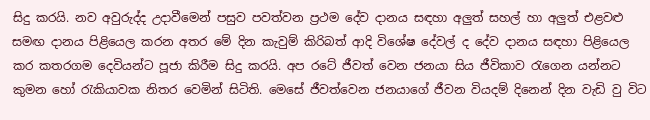සිදු කරයි. නව අවුරුද්ද උදාවීමෙන් පසුව පවත්වන ප්‍රථම දේව දානය සඳහා අලුත් සහල් හා අලුත් එළවළු සමඟ දානය පිළියෙල කරන අතර මේ දින කැවුම් කිරිබත් ආදි විශේෂ දේවල් ද දේව දානය සඳහා පිළියෙල කර කතරගම දෙවියන්ට පූජා කිරීම සිදු කරයි. අප රටේ ජීවත් වෙන ජනයා සිය ජීවිකාව රැගෙන යන්නට කුමන හෝ රැකියාවක නිතර වෙමින් සිටිති. මෙසේ ජීවත්වෙන ජනයාගේ ජීවන වියදම් දිනෙන් දින වැඩි වු විට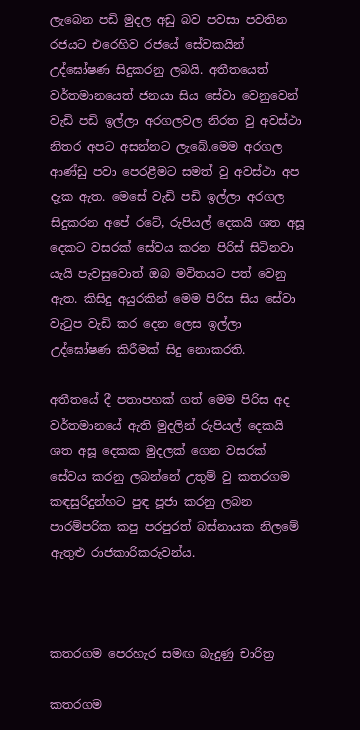ලැබෙන පඩි මුදල අඩු බව පවසා පවතින රජයට එරෙහිව රජයේ සේවකයින් උද්ඝෝෂණ සිදුකරනු ලබයි. අතීතයෙත් වර්තමානයෙත් ජනයා සිය සේවා වෙනුවෙන් වැඩි පඩි ඉල්ලා අරගලවල නිරත වු අවස්ථා නිතර අපට අසන්නට ලැබේ.මෙම අරගල ආණ්ඩු පවා පෙරළීමට සමත් වු අවස්ථා අප දැක ඇත. මෙසේ වැඩි පඩි ඉල්ලා අරගල සිදුකරන අපේ රටේ, රුපියල් දෙකයි ශත අසූ දෙකට වසරක් සේවය කරන පිරිස් සිටිනවා යැයි පැවසුවොත් ඔබ මවිතයට පත් වෙනු ඇත. කිසිදු අයුරකින් මෙම පිරිස සිය සේවා වැටුප වැඩි කර දෙන ලෙස ඉල්ලා උද්ඝෝෂණ කිරීමක් සිදු නොකරති.

අතීතයේ දී පතාපහක් ගත් මෙම පිරිස අද වර්තමානයේ ඇති මුදලින් රුපියල් දෙකයි ශත අසූ දෙකක මුදලක් ගෙන වසරක් සේවය කරනු ලබන්නේ උතුම් වු කතරගම කඳසුරිදුන්හට පුඳ පූජා කරනු ලබන පාරම්පරික කපු පරපුරත් බස්නායක නිලමේ ඇතුළු රාජකාරිකරුවන්ය.



කතරගම පෙරහැර සමඟ බැදුණු චාරිත්‍ර

කතරගම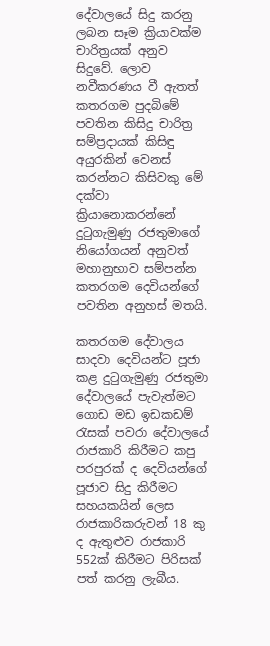දේවාලයේ සිදු කරනු ලබන සෑම ක්‍රියාවක්ම චාරිත්‍රයක් අනුව සිදුවේ. ලොව නවීකරණය වී ඇතත් කතරගම පුදබිමේ පවතින කිසිදු චාරිත්‍ර සම්ප්‍රදායක් කිසිඳු අයුරකින් වෙනස් කරන්නට කිසිවකු මේ දක්වා ක්‍රියානොකරන්නේ දුටුගැමුණු රජතුමාගේ නියෝගයන් අනුවත් මහානුභාව සම්පන්න කතරගම දෙවියන්ගේ පවතින අනුහස් මතයි.

කතරගම දේවාලය සාදවා දෙවියන්ට පූජා කළ දුටුගැමුණු රජතුමා දේවාලයේ පැවැත්මට ගොඩ මඩ ඉඩකඩම් රැසක් පවරා දේවාලයේ රාජකාරි කිරීමට කපු පරපුරක් ද දෙවියන්ගේ පූජාව සිදු කිරීමට සහයකයින් ලෙස රාජකාරිකරුවන් 18 කු ද ඇතුළුව රාජකාරි 552ක් කිරීමට පිරිසක් පත් කරනු ලැබීය.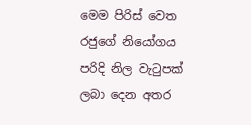මෙම පිරිස් වෙත රජුගේ නියෝගය පරිදි නිල වැටුපක් ලබා දෙන අතර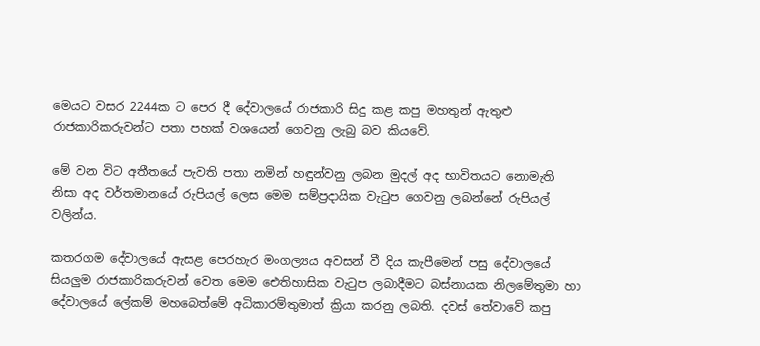මෙයට වසර 2244ක ට පෙර දී දේවාලයේ රාජකාරි සිදු කළ කපු මහතුන් ඇතුළු රාජකාරිකරුවන්ට පතා පහක් වශයෙන් ගෙවනු ලැබු බව කියවේ.

මේ වන විට අතීතයේ පැවති පතා නමින් හඳුන්වනු ලබන මුදල් අද භාවිතයට නොමැති නිසා අද වර්තමානයේ රුපියල් ලෙස මෙම සම්ප්‍රදායික වැටුප ගෙවනු ලබන්නේ රුපියල් වලින්ය.

කතරගම දේවාලයේ ඇසළ පෙරහැර මංගල්‍යය අවසන් වී දිය කැපීමෙන් පසු දේවාලයේ සියලුම රාජකාරිකරුවන් වෙත මෙම ඓතිහාසික වැටුප ලබාදීමට බස්නායක නිලමේතුමා හා දේවාලයේ ලේකම් මහබෙත්මේ අධිකාරම්තුමාත් ක්‍රියා කරනු ලබති. දවස් තේවාවේ කපු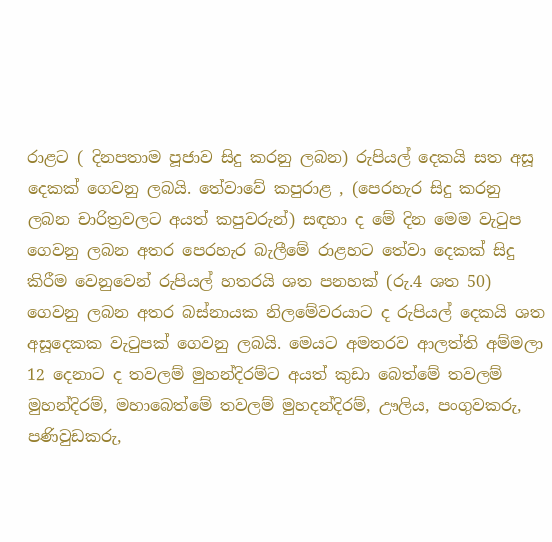රාළට ( දිනපතාම පූජාව සිදු කරනු ලබන) රුපියල් දෙකයි සත අසූ දෙකක් ගෙවනු ලබයි. තේවාවේ කපුරාළ , (පෙරහැර සිදු කරනු ලබන චාරිත්‍රවලට අයත් කපුවරුන්) සඳහා ද මේ දින මෙම වැටුප ගෙවනු ලබන අතර පෙරහැර බැලීමේ රාළහට තේවා දෙකක් සිදු කිරීම වෙනුවෙන් රුපියල් හතරයි ශත පනහක් (රු.4 ශත 50) ගෙවනු ලබන අතර බස්නායක නිලමේවරයාට ද රුපියල් දෙකයි ශත අසූදෙකක වැටුපක් ගෙවනු ලබයි. මෙයට අමතරව ආලත්ති අම්මලා 12 දෙනාට ද තවලම් මුහන්දිරම්ට අයත් කුඩා බෙත්මේ තවලම් මුහන්දිරම්, මහාබෙත්මේ තවලම් මුහදන්දිරම්, ඌලිය, පංගුවකරු, පණිවුඩකරු,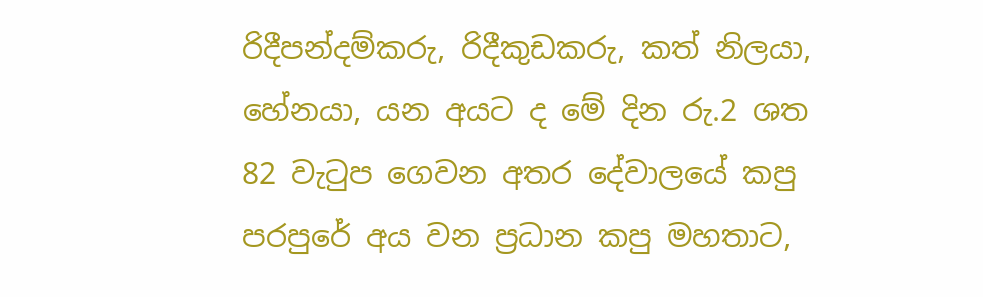රිදීපන්දම්කරු, රිදීකුඩකරු, කත් නිලයා, හේනයා, යන අයට ද මේ දින රු.2 ශත 82 වැටුප ගෙවන අතර දේවාලයේ කපු පරපුරේ අය වන ප්‍රධාන කපු මහතාට,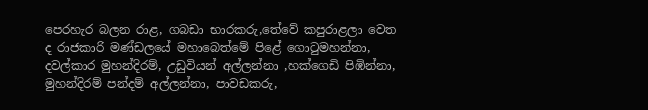පෙරහැර බලන රාළ, ගබඩා භාරකරු,තේවේ කපුරාළලා වෙත ද රාජකාරි මණ්ඩලයේ මහාබෙත්මේ පිළේ ගොටුමහන්නා, දවල්කාර මුහන්දිරම්, උඩුවියන් අල්ලන්නා ,හක්ගෙඩි පිඹින්නා, මුහන්දිරම් පන්දම් අල්ලන්නා, පාවඩකරු,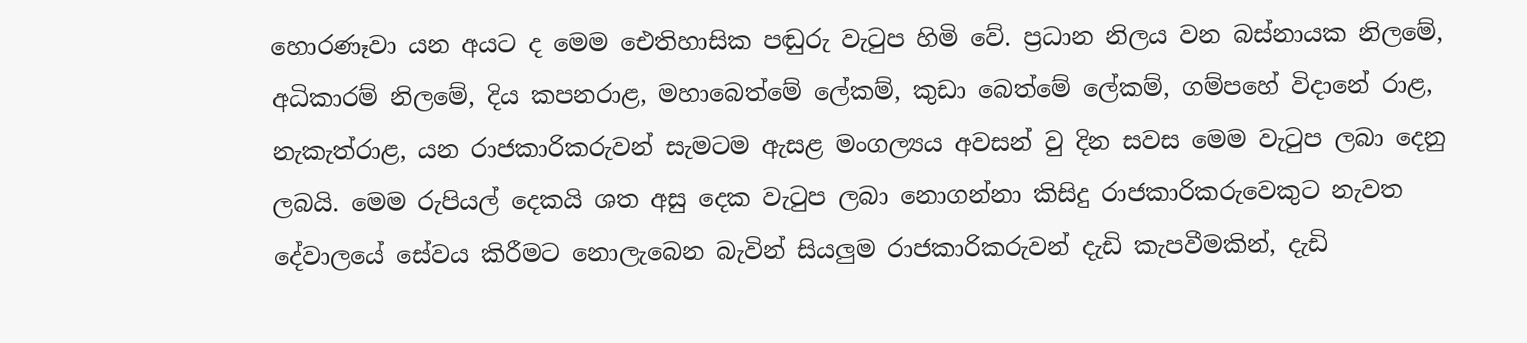හොරණෑවා යන අයට ද මෙම ඓතිහාසික පඬුරු වැටුප හිමි වේ. ප්‍රධාන නිලය වන බස්නායක නිලමේ, අධිකාරම් නිලමේ, දිය කපනරාළ, මහාබෙත්මේ ලේකම්, කුඩා බෙත්මේ ලේකම්, ගම්පහේ විදානේ රාළ, නැකැත්රාළ, යන රාජකාරිකරුවන් සැමටම ඇසළ මංගල්‍යය අවසන් වු දින සවස මෙම වැටුප ලබා දෙනු ලබයි. මෙම රුපියල් දෙකයි ශත අසු දෙක වැටුප ලබා නොගන්නා කිසිදු රාජකාරිකරුවෙකුට නැවත දේවාලයේ සේවය කිරීමට නොලැබෙන බැවින් සියලුම රාජකාරිකරුවන් දැඩි කැපවීමකින්, දැඩි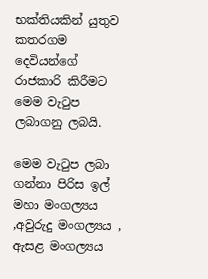භක්තියකින් යුතුව කතරගම දෙවියන්ගේ රාජකාරි කිරීමට මෙම වැටුප ලබාගනු ලබයි.

මෙම වැටුප ලබා ගන්නා පිරිස ඉල් මහා මංගල්‍යය ,අවුරුදු මංගල්‍යය , ඇසළ මංගල්‍යය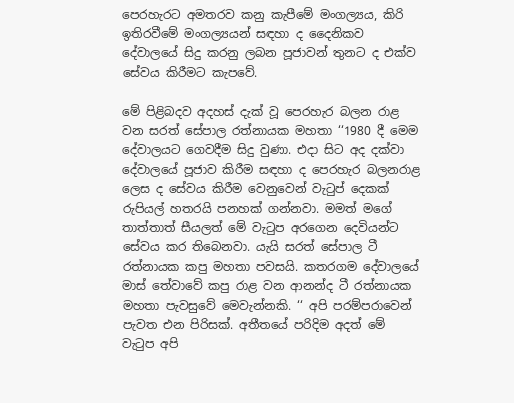පෙරහැරට අමතරව කනු කැපීමේ මංගල්‍යය, කිරි ඉතිරවීමේ මංගල්‍යයන් සඳහා ද දෛනිකව දේවාලයේ සිදු කරනු ලබන පූජාවන් තුනට ද එක්ව සේවය කිරීමට කැපවේ.

මේ පිළිබදව අදහස් දැක් වූ පෙරහැර බලන රාළ වන සරත් සේපාල රත්නායක මහතා ‘‘1980 දී මෙම දේවාලයට ගෙවදීම සිදු වුණා. එදා සිට අද දක්වා දේවාලයේ පූජාව කිරීම සඳහා ද පෙරහැර බලනරාළ ලෙස ද සේවය කිරීම වෙනුවෙන් වැටුප් දෙකක් රුපියල් හතරයි පනහක් ගන්නවා. මමත් මගේ තාත්තාත් සීයලත් මේ වැටුප අරගෙන දෙවියන්ට සේවය කර තිබෙනවා. යැයි සරත් සේපාල ටී රත්නායක කපු මහතා පවසයි. කතරගම දේවාලයේ මාස් තේවාවේ කපු රාළ වන ආනන්ද ටී රත්නායක මහතා පැවසුවේ මෙවැන්නකි. ‘‘ අපි පරම්පරාවෙන් පැවත එන පිරිසක්. අතීතයේ පරිදිම අදත් මේ වැටුප අපි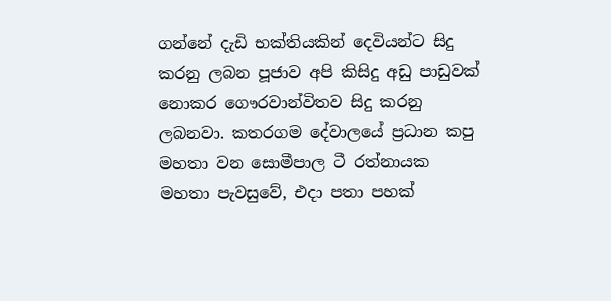ගන්නේ දැඩි භක්තියකින් දෙවියන්ට සිදු කරනු ලබන පූජාව අපි කිසිදු අඩු පාඩුවක් නොකර ගෞරවාන්විතව සිදු කරනු ලබනවා. කතරගම දේවාලයේ ප්‍රධාන කපු මහතා වන සොමීපාල ටී රත්නායක මහතා පැවසුවේ, එදා පතා පහක්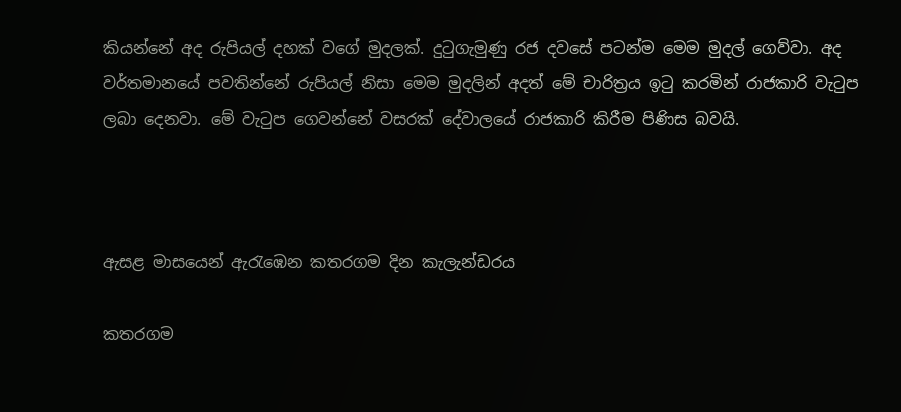කියන්නේ අද රුපියල් දහක් වගේ මුදලක්. දුටුගැමුණු රජ දවසේ පටන්ම මෙම මුදල් ගෙව්වා. අද වර්තමානයේ පවතින්නේ රුපියල් නිසා මෙම මුදලින් අදත් මේ චාරිත්‍රය ඉටු කරමින් රාජකාරි වැටුප ලබා දෙනවා. මේ වැටුප ගෙවන්නේ වසරක් දේවාලයේ රාජකාරි කිරීම පිණිස බවයි.



ඇසළ මාසයෙන් ඇරැඹෙන කතරගම දින කැලැන්ඩරය

කතරගම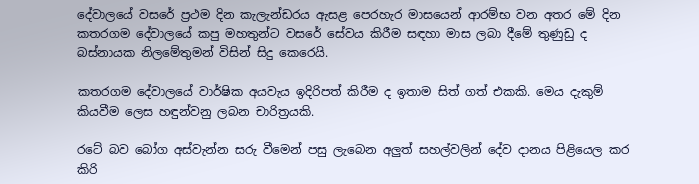දේවාලයේ වසරේ ප්‍රථම දින කැලැන්ඩරය ඇසළ පෙරහැර මාසයෙන් ආරම්භ වන අතර මේ දින කතරගම දේවාලයේ කපු මහතුන්ට වසරේ සේවය කිරීම සඳහා මාස ලබා දීමේ තුණුඩු ද බස්නායක නිලමේතුමන් විසින් සිදු කෙරෙයි.

කතරගම දේවාලයේ වාර්ෂික අයවැය ඉදිරිපත් කිරීම ද ඉතාම සිත් ගත් එකකි. මෙය දැකුම් කියවීම ලෙස හඳුන්වනු ලබන චාරිත්‍රයකි.

රටේ බව බෝග අස්වැන්න සරු වීමෙන් පසු ලැබෙන අලුත් සහල්වලින් දේව දානය පිළියෙල කර කිරි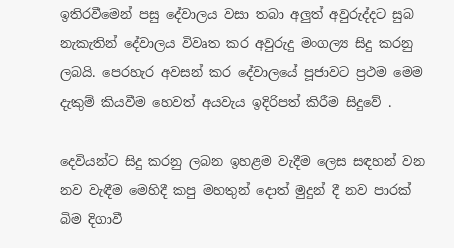ඉතිරවීමෙන් පසු දේවාලය වසා තබා අලුත් අවුරුද්දට සුබ නැකැතින් දේවාලය විවෘත කර අවුරුදු මංගල්‍ය සිදු කරනු ලබයි. පෙරහැර අවසන් කර දේවාලයේ පූජාවට ප්‍රථම මෙම දැකුම් කියවීම හෙවත් අයවැය ඉදිරිපත් කිරීම සිදුවේ .

දෙවියන්ට සිදු කරනු ලබන ඉහළම වැදීම ලෙස සඳහන් වන නව වැඳීම මෙහිදී කපු මහතුන් දොත් මුදුන් දී නව පාරක් බිම දිගාවී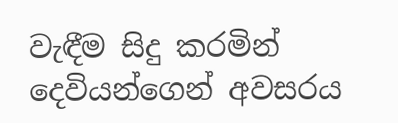වැඳීම සිදු කරමින් දෙවියන්ගෙන් අවසරය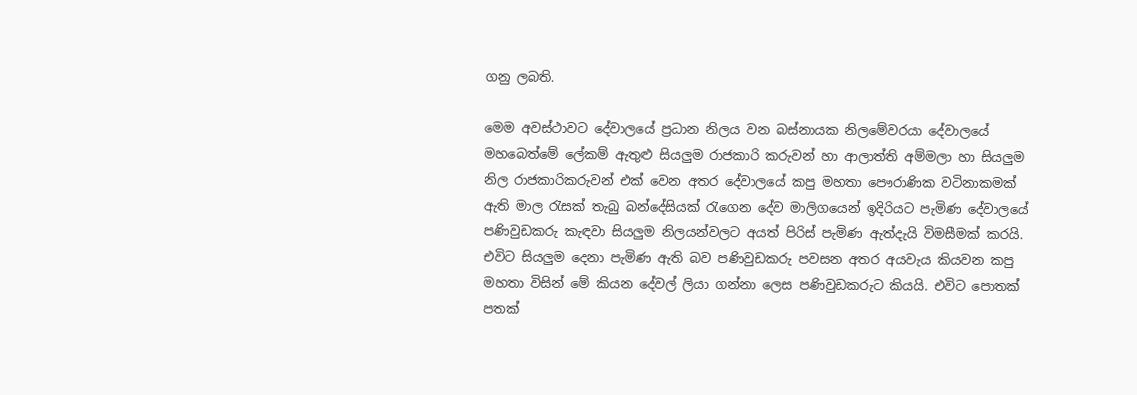ගනු ලබති.

මෙම අවස්ථාවට දේවාලයේ ප්‍රධාන නිලය වන බස්නායක නිලමේවරයා දේවාලයේ මහබෙත්මේ ලේකම් ඇතුළු සියලුම රාජකාරි කරුවන් හා ආලාත්ති අම්මලා හා සියලුම නිල රාජකාරිකරුවන් එක් වෙන අතර දේවාලයේ කපු මහතා පෞරාණික වටිනාකමක් ඇති මාල රැසක් තැබු බන්දේසියක් රැගෙන දේව මාලිගයෙන් ඉදිරියට පැමිණ දේවාලයේ පණිවුඩකරු කැඳවා සියලුම නිලයන්වලට අයත් පිරිස් පැමිණ ඇත්දැයි විමසීමක් කරයි. එවිට සියලුම දෙනා පැමිණ ඇති බව පණිවුඩකරු පවසන අතර අයවැය කියවන කපු මහතා විසින් මේ කියන දේවල් ලියා ගන්නා ලෙස පණිවුඩකරුට කියයි. එවිට පොතක් පතක්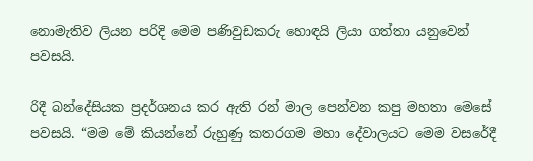නොමැතිව ලියන පරිදි මෙම පණිවුඩකරු හොඳයි ලියා ගත්තා යනුවෙන් පවසයි.

රිදී බන්දේසියක ප්‍රදර්ශනය කර ඇති රන් මාල පෙන්වන කපු මහතා මෙසේ පවසයි. “මම මේ කියන්නේ රුහුණු කතරගම මහා දේවාලයට මෙම වසරේදී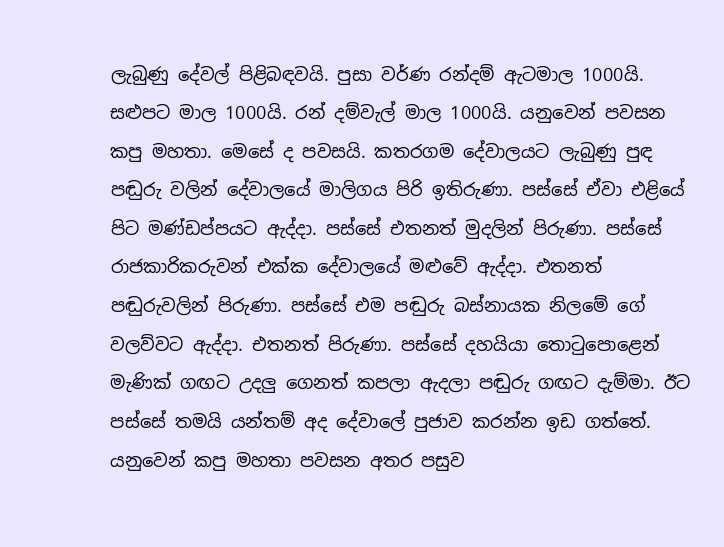ලැබුණු දේවල් පිළිබඳවයි. පුසා වර්ණ රන්දම් ඇටමාල 1000යි. සළුපට මාල 1000යි. රන් දම්වැල් මාල 1000යි. යනුවෙන් පවසන කපු මහතා. මෙසේ ද පවසයි. කතරගම දේවාලයට ලැබුණු පුඳ පඬුරු වලින් දේවාලයේ මාලිගය පිරි ඉතිරුණා. පස්සේ ඒවා එළියේ පිට මණ්ඩප්පයට ඇද්දා. පස්සේ එතනත් මුදලින් පිරුණා. පස්සේ රාජකාරිකරුවන් එක්ක දේවාලයේ මළුවේ ඇද්දා. එතනත් පඬුරුවලින් පිරුණා. පස්සේ එම පඬුරු බස්නායක නිලමේ ගේ වලව්වට ඇද්දා. එතනත් පිරුණා. පස්සේ දහයියා තොටුපොළෙන් මැණික් ගඟට උදලු ගෙනත් කපලා ඇදලා පඬුරු ගඟට දැම්මා. ඊට පස්සේ තමයි යන්තම් අද දේවාලේ පුජාව කරන්න ඉඩ ගත්තේ. යනුවෙන් කපු මහතා පවසන අතර පසුව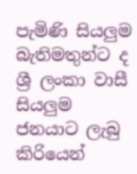පැමිණි සියලුම බැතිමතුන්ට ද ශ්‍රී ලංකා වාසී සියලුම ජනයාට ලැබු කිරියෙන්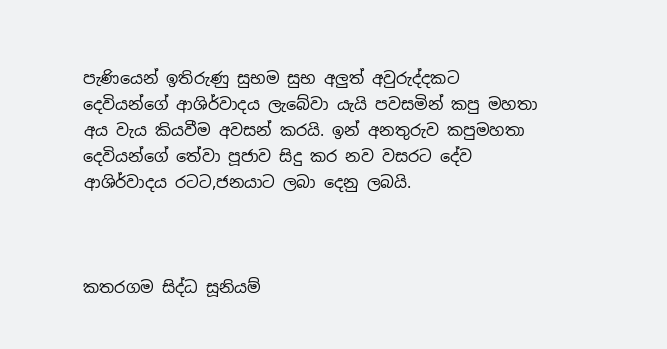පැණියෙන් ඉතිරුණු සුභම සුභ අලුත් අවුරුද්දකට දෙවියන්ගේ ආශිර්වාදය ලැබේවා යැයි පවසමින් කපු මහතා අය වැය කියවීම අවසන් කරයි. ඉන් අනතුරුව කපුමහතා දෙවියන්ගේ තේවා පූජාව සිදු කර නව වසරට දේව ආශිර්වාදය රටට,ජනයාට ලබා දෙනු ලබයි.



කතරගම සිද්ධ සූනියම්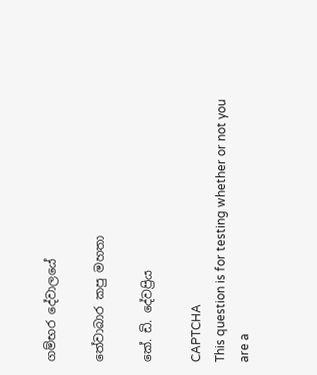ගම්භර දේවාලයේ

තේවාබාර කපු මහතා

කේ. ඩි. දේවප්‍රිය

CAPTCHA
This question is for testing whether or not you are a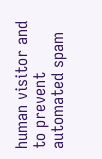human visitor and to prevent automated spam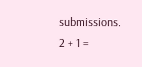submissions.
2 + 1 =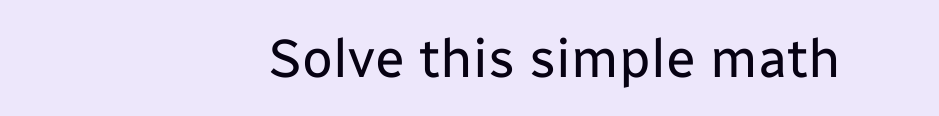Solve this simple math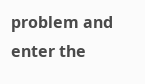problem and enter the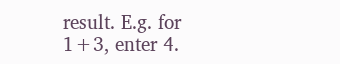result. E.g. for 1+3, enter 4.